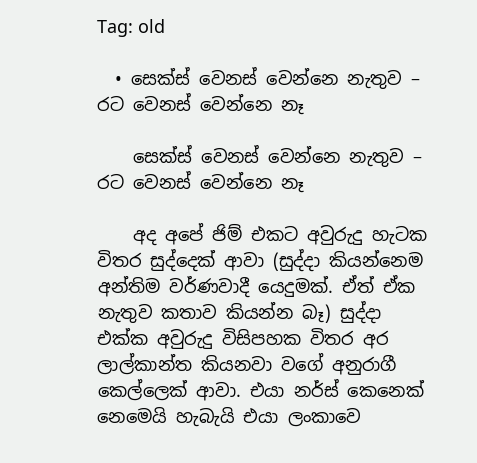Tag: old

  • සෙක්ස් වෙනස් වෙන්නෙ නැතුව – රට වෙනස් වෙන්නෙ නෑ

    සෙක්ස් වෙනස් වෙන්නෙ නැතුව – රට වෙනස් වෙන්නෙ නෑ

    අද අපේ ජිම් එකට අවුරුදු හැටක විතර සුද්දෙක් ආවා (සුද්දා කියන්නෙම අන්තිම වර්ණවාදී යෙදුමක්. ඒත් ඒක නැතුව කතාව කියන්න බෑ) සුද්දා එක්ක අවුරුදු විසිපහක විතර අර ලාල්කාන්ත කියනවා වගේ අනුරාගී කෙල්ලෙක් ආවා. එයා නර්ස් කෙනෙක් නෙමෙයි හැබැයි එයා ලංකාවෙ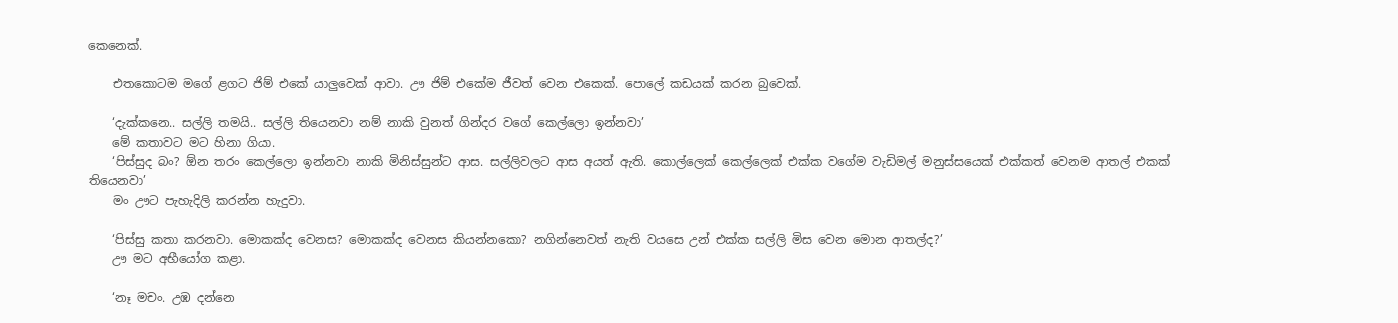කෙනෙක්.

    එතකොටම මගේ ළගට ජිම් එකේ යාලුවෙක් ආවා. ඌ ජිම් එකේම ජීවත් වෙන එකෙක්. පොලේ කඩයක් කරන බුවෙක්.

    ‘දැක්කනෙ.. සල්ලි තමයි.. සල්ලි තියෙනවා නම් නාකි වුනත් ගින්දර වගේ කෙල්ලො ඉන්නවා’
    මේ කතාවට මට හිනා ගියා.
    ‘පිස්සුද බං? ඕන තරං කෙල්ලො ඉන්නවා නාකි මිනිස්සුන්ට ආස. සල්ලිවලට ආස අයත් ඇති. කොල්ලෙක් කෙල්ලෙක් එක්ක වගේම වැඩිමල් මනුස්සයෙක් එක්කත් වෙනම ආතල් එකක් තියෙනවා’
    මං ඌට පැහැදිලි කරන්න හැදුවා.

    ‘පිස්සු කතා කරනවා. මොකක්ද වෙනස? මොකක්ද වෙනස කියන්නකො? නගින්නෙවත් නැති වයසෙ උන් එක්ක සල්ලි මිස වෙන මොන ආතල්ද?’
    ඌ මට අභීයෝග කළා.

    ‘නෑ මචං. උඹ දන්නෙ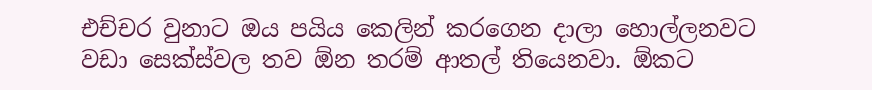එච්චර වුනාට ඔය පයිය කෙලින් කරගෙන දාලා හොල්ලනවට වඩා සෙක්ස්වල තව ඕන තරම් ආතල් තියෙනවා. ඕකට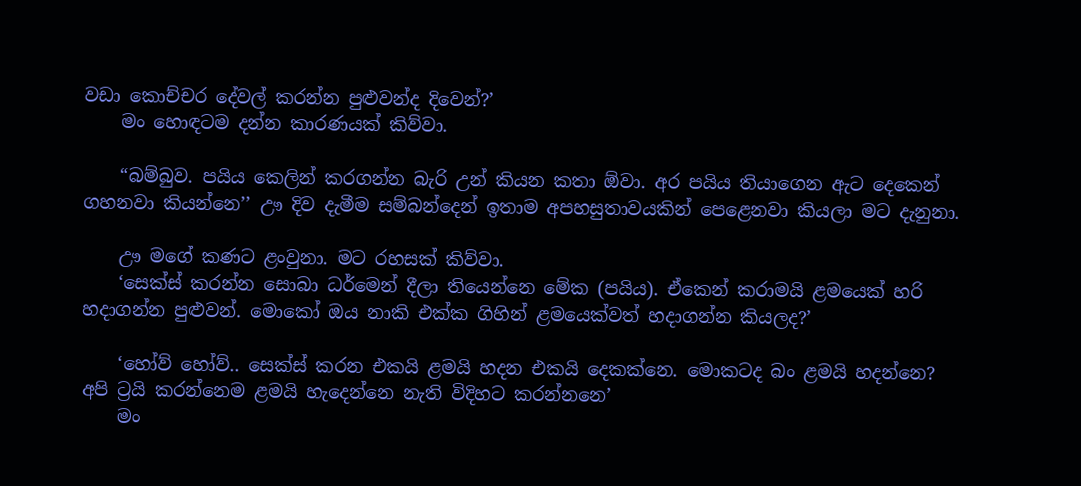වඩා කොච්චර දේවල් කරන්න පුළුවන්ද දිවෙන්?’
    මං හොඳටම දන්න කාරණයක් කිව්වා.

    “බම්බුව. පයිය කෙලින් කරගන්න බැරි උන් කියන කතා ඕවා. අර පයිය තියාගෙන ඇට දෙකෙන් ගහනවා කියන්නෙ’’ ඌ දිව දැමීම සම්බන්දෙන් ඉතාම අපහසුතාවයකින් පෙළෙනවා කියලා මට දැනුනා.

    ඌ මගේ කණට ළංවුනා. මට රහසක් කිව්වා.
    ‘සෙක්ස් කරන්න සොබා ධර්මෙන් දීලා තියෙන්නෙ මේක (පයිය). ඒකෙන් කරාමයි ළමයෙක් හරි හදාගන්න පුළුවන්. මොකෝ ඔය නාකි එක්ක ගිහින් ළමයෙක්වත් හදාගන්න කියලද?’

    ‘හෝව් හෝව්.. සෙක්ස් කරන එකයි ළමයි හදන එකයි දෙකක්නෙ. මොකටද බං ළමයි හදන්නෙ? අපි ට්‍රයි කරන්නෙම ළමයි හැදෙන්නෙ නැති විදිහට කරන්‍නනෙ’
    මං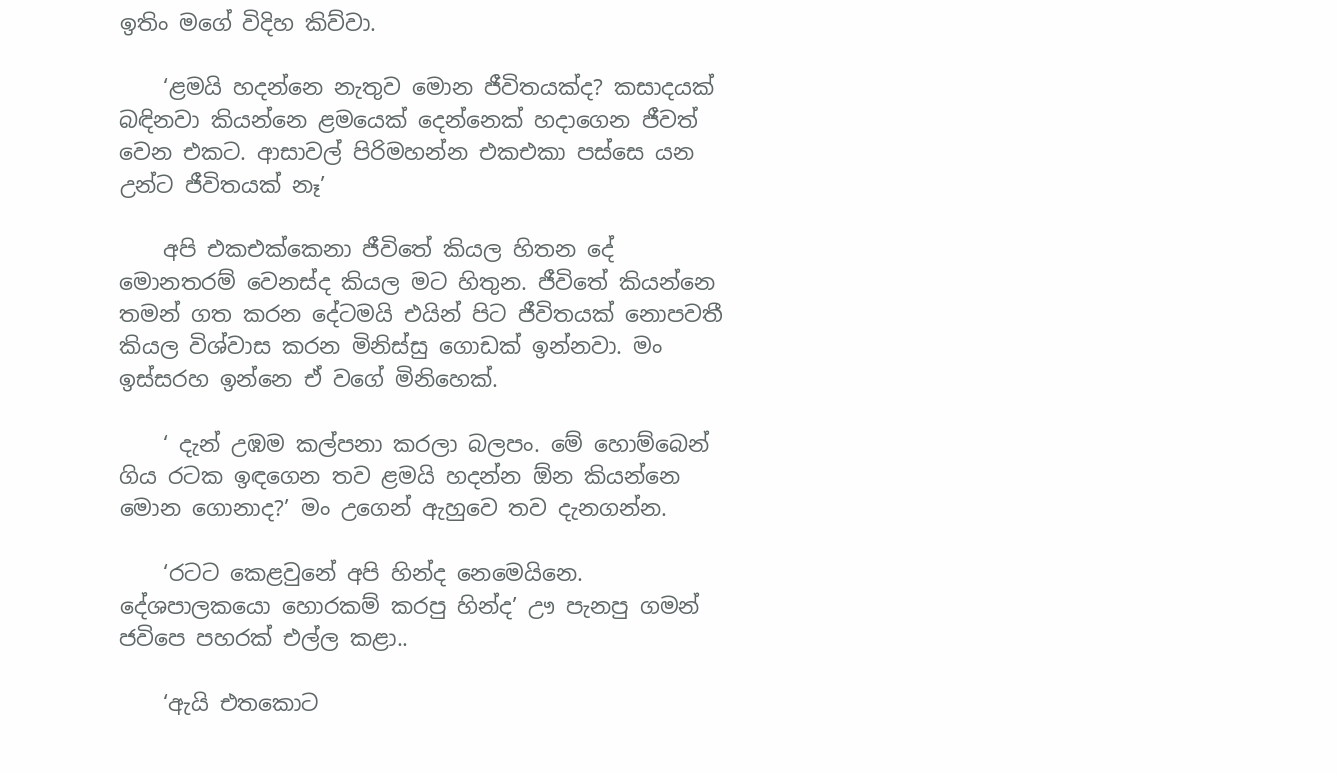ඉතිං මගේ විදිහ කිව්වා.

    ‘ළමයි හදන්නෙ නැතුව මොන ජීවිතයක්ද? කසාදයක් බඳිනවා කියන්නෙ ළමයෙක් දෙන්නෙක් හදාගෙන ජීවත් වෙන එකට. ආසාවල් පිරිමහන්න එකඑකා පස්සෙ යන උන්ට ජීවිතයක් නෑ’

    අපි එකඑක්කෙනා ජීවිතේ කියල හිතන දේ මොනතරම් වෙනස්ද කියල මට හිතුන. ජීවිතේ කියන්නෙ තමන් ගත කරන දේටමයි එයින් පිට ජීවිතයක් නොපවතී කියල විශ්වාස කරන මිනිස්සු ගොඩක් ඉන්නවා. මං ඉස්සරහ ඉන්නෙ ඒ වගේ මිනිහෙක්.

    ‘ දැන් උඹම කල්පනා කරලා බලපං. මේ හොම්බෙන් ගිය රටක ඉඳගෙන තව ළමයි හදන්න ඕන කියන්නෙ මොන ගොනාද?’ මං උගෙන් ඇහුවෙ තව දැනගන්න.

    ‘රටට කෙළවුනේ අපි හින්ද නෙමෙයිනෙ. දේශපාලකයො හොරකම් කරපු හින්ද’ ඌ පැනපු ගමන් ජවිපෙ පහරක් එල්ල කළා..

    ‘ඇයි එත‍කොට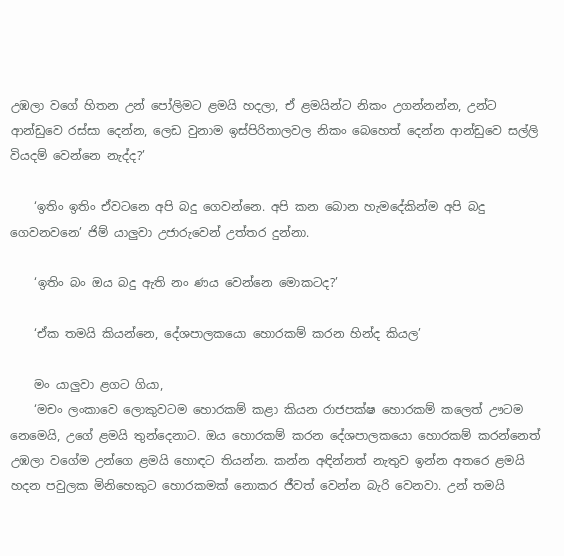උඹලා වගේ හිතන උන් පෝලිමට ළමයි හදලා, ඒ ළමයින්ට නිකං උගන්නන්න, උන්ට ආන්ඩුවෙ රස්සා දෙන්න, ලෙඩ වුනාම ඉස්පිරිතාලවල නිකං බෙහෙත් දෙන්න ආන්ඩුවෙ සල්ලි වියදම් වෙන්නෙ නැද්ද?’

    ‘ඉතිං ඉතිං ඒවටනෙ අපි බදු ගෙවන්නෙ. අපි කන බොන හැමදේකින්ම අපි බදු ගෙවනවනෙ’ ජිම් යාලුවා උජාරුවෙන් උත්තර දුන්නා.

    ‘ඉතිං බං ඔය බදු ඇති නං ණය වෙන්නෙ මොකටද?’

    ‘ඒක තමයි කියන්නෙ, දේශපාලකයො හොරකම් කරන හින්ද කියල’

    මං යාලුවා ළගට ගියා,
    ‘මචං ලංකාවෙ ලොකුවටම හොරකම් කළා කියන රාජපක්ෂ හොරකම් කලෙත් ඌටම නෙමෙයි, උගේ ළමයි තුන්දෙනාට. ඔය හොරකම් කරන දේශපාලකයො හොරකම් කරන්නෙත් උඹලා වගේම උන්ගෙ ළමයි හොඳට තියන්න. කන්න අඳින්නත් නැතුව ඉන්න අතරෙ ළමයි හදන පවුලක මිනිහෙකුට හොරකමක් නොකර ජීවත් වෙන්න බැරි වෙනවා. උන් තමයි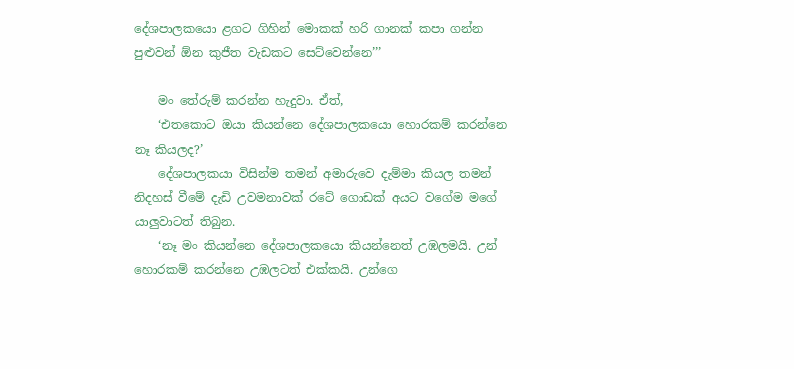දේශපාලකයො ළගට ගිහින් මොකක් හරි ගානක් කපා ගන්න පුළුවන් ඕන කුජීත වැඩකට සෙට්වෙන්නෙ’’’

    මං තේරුම් කරන්න හැදුවා. ඒත්,
    ‘එතකොට ඔයා කියන්නෙ දේශපාලකයො හොරකම් කරන්නෙ නෑ කියලද?’
    දේශපාලකයා විසින්ම තමන් අමාරුවෙ දැම්මා කියල තමන් නිදහස් වීමේ දැඩි උවමනාවක් රටේ ගොඩක් අයට වගේම මගේ යාලුවාටත් තිබුන.
    ‘නෑ මං කියන්නෙ දේශපාලකයො කියන්නෙත් උඹලමයි. උන් හොරකම් කරන්නෙ උඹලටත් එක්කයි. උන්ගෙ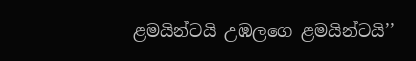ළමයින්ටයි උඹලගෙ ළමයින්ටයි’’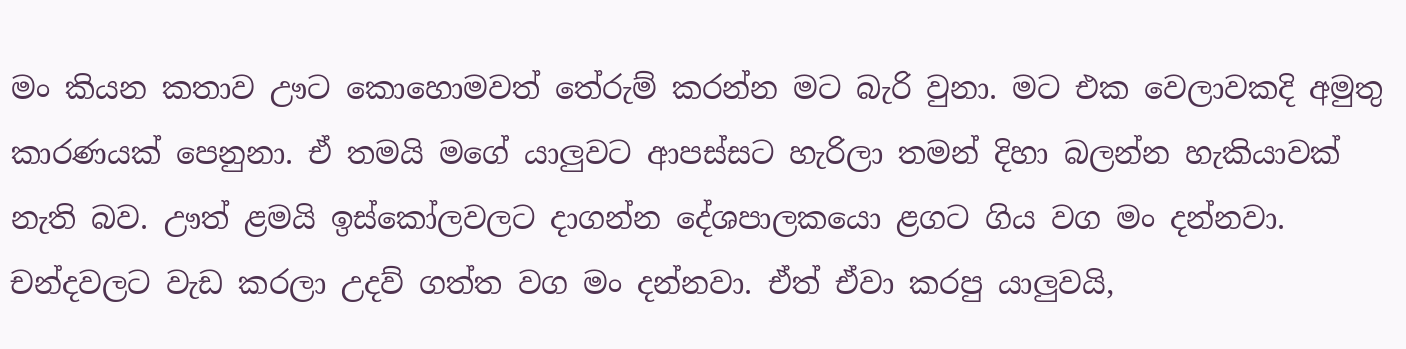මං කියන කතාව ඌට කොහොමවත් තේරුම් කරන්න මට බැරි වුනා. මට එක වෙලාවකදි අමුතු කාරණයක් පෙනුනා. ඒ තමයි මගේ යාලුවට ආපස්සට හැරිලා තමන් දිහා බලන්න හැකියාවක් නැති බව. ඌත් ළමයි ඉස්කෝලවලට දාගන්න දේශපාලකයො ළගට ගිය වග මං දන්නවා. චන්දවලට වැඩ කරලා උදව් ගත්ත වග මං දන්නවා. ඒත් ඒවා කරපු යාලුවයි,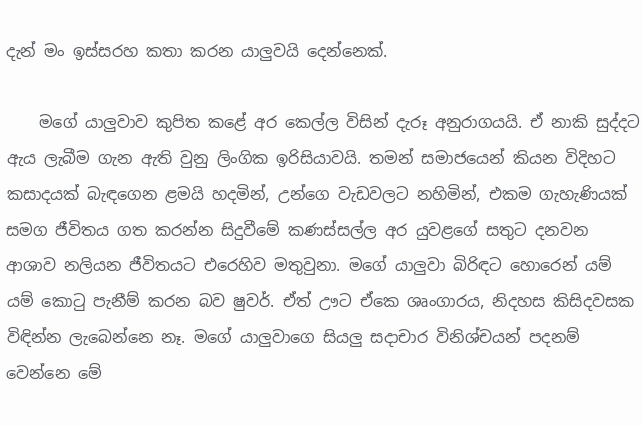දැන් මං ඉස්සරහ කතා කරන යාලුවයි දෙන්නෙක්.

    මගේ යාලුවාව කුපිත කළේ අර කෙල්ල විසින් දැරූ අනුරාගයයි. ඒ නාකි සුද්දට ඇය ලැබීම ගැන ඇති වුනු ලිංගික ඉරිසියාවයි. තමන් සමාජයෙන් කියන විදිහට කසාදයක් බැඳගෙන ළමයි හදමින්, උන්ගෙ වැඩවලට නහිමින්, එකම ගැහැණියක් සමග ජීවිතය ගත කරන්න සිදුවීමේ කණස්සල්ල අර යුවළගේ සතුට දනවන ආශාව නලියන ජීවිතයට එරෙහිව මතුවුනා. මගේ යාලුවා බිරිඳට හොරෙන් යම් යම් කොටු පැනීම් කරන බව ෂුවර්. ඒත් ඌට ඒකෙ ශෘංගාරය, නිදහස කිසිදවසක විඳින්න ලැබෙන්නෙ නෑ. මගේ යාලුවාගෙ සියලු සදාචාර විනිශ්චයන් පදනම් වෙන්නෙ මේ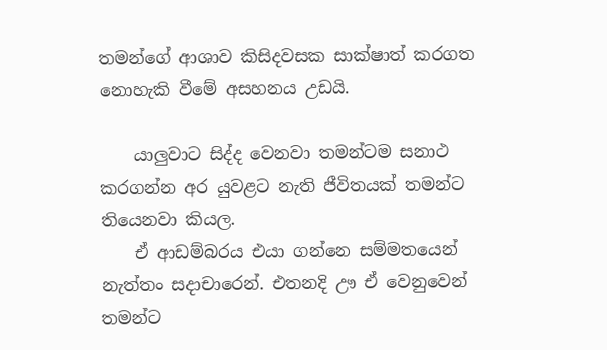තමන්‍ගේ ආශාව කිසිදවසක සාක්ෂාත් කරගත නොහැකි වීමේ අසහනය උඩයි.

    යාලුවාට සිද්ද වෙනවා තමන්ටම සනාථ කරගන්න අර යුවළට නැති ජීවිතයක් තමන්ට තියෙනවා කියල.
    ඒ ආඩම්බරය එයා ගන්නෙ සම්මතයෙන් නැත්තං සදාචාරෙන්. එතනදි ඌ‍ ඒ වෙනුවෙන් තමන්ට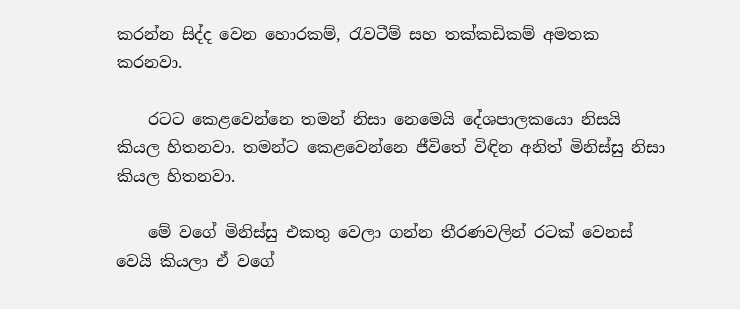කරන්න සිද්ද වෙන හොරකම්, රැවටීම් සහ තක්කඩිකම් අමතක කරනවා.

    රටට කෙළවෙන්නෙ තමන් නිසා නෙමෙයි දේශපාලකයො නිසයි කියල හිතනවා. තමන්ට කෙළවෙන්නෙ ජීවිතේ විඳින අනිත් මිනිස්සු නිසා කියල හිතනවා.

    මේ වගේ මිනිස්සු එකතු වෙලා ගන්න තීරණවලින් රටක් වෙනස් වෙයි කියලා ඒ වගේ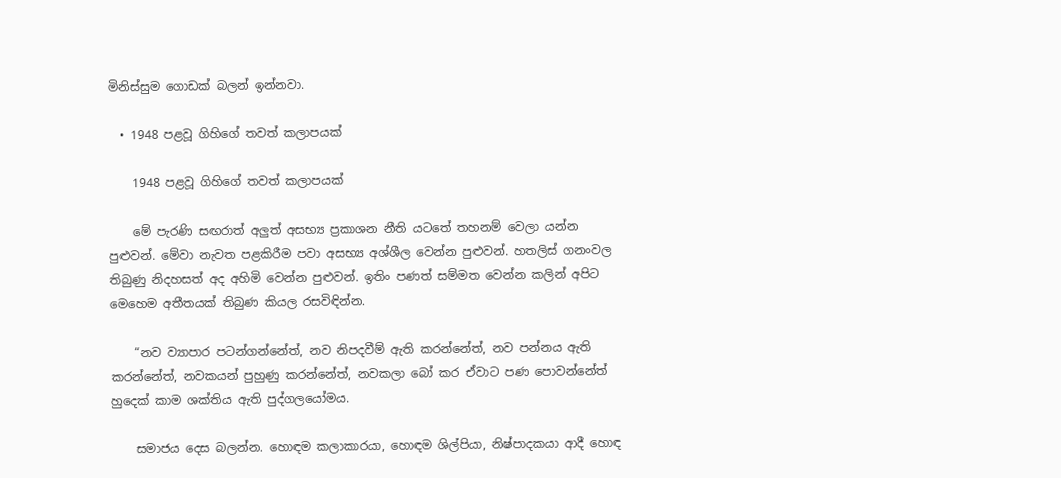මිනිස්සුම ගොඩක් බලන් ඉන්නවා.

  • 1948 පළවූ ගිහිගේ තවත් කලාපයක්

    1948 පළවූ ගිහිගේ තවත් කලාපයක්

    මේ පැරණි සඟරාත් අලුත් අසභ්‍ය ප්‍රකාශන නීති යටතේ තහනම් වෙලා යන්න පුළුවන්. මේවා නැවත පළකිරීම පවා අසභ්‍ය අශ්ශීල වෙන්න පුළුවන්. හතලිස් ගනංවල තිබුණු නිදහසත් අද අහිමි වෙන්න පුළුවන්. ඉතිං පණත් සම්මත වෙන්න කලින් අපිට මෙහෙම අතීතයක් තිබුණ කියල රසවිඳින්න.

    “නව ව්‍යාපාර පටන්ගන්නේත්, නව නිපදවීම් ඇති කරන්නේත්, නව පන්නය ඇති කරන්නේත්, නවකයන් පුහුණු කරන්නේත්, නවකලා බෝ කර ඒවාට පණ පොවන්නේත් හුදෙක් කාම ශක්තිය ඇති පුද්ගලයෝමය.

    සමාජය දෙස බලන්න. හොඳම කලාකාරයා, හොඳම ශිල්පියා, නිෂ්පාදකයා ආදී හොඳ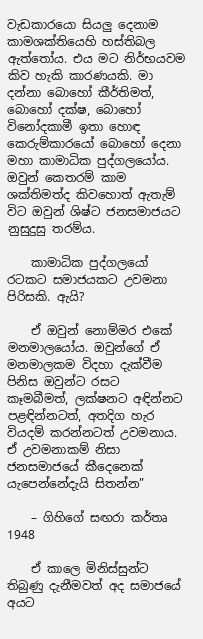වැඩකාරයො සියලු දෙනාම කාමශක්තියෙහි හස්තිබල ඇත්තෝය. එය මට නිර්භයවම කිව හැකි කාරණයකි. මා දන්නා බොහෝ කීර්තිමත්, බොහෝ දක්ෂ, බොහෝ විනෝදකාමී ඉතා හොඳ කෙරුම්කාරයෝ බොහෝ දෙනා මහා කාමාධික පුද්ගලයෝය. ඔවුන් කෙතරම් කාම ශක්තිමත්ද කිවහොත් ඇතැම් විට ඔවුන් ශිෂ්ට ජනසමාජයට නුසුදුසු තරම්ය.

    කාමාධික පුද්ගලයෝ රටකට සමාජයකට උවමනා පිරිසකි. ඇයි?

    ඒ ඔවුන් නොම්මර එකේ මනමාලයෝය. ඔවුන්ගේ ඒ මනමාලකම විදහා දැක්වීම පිනිස ඔවුන්ට රසට කෑමබීමත්, ලක්ෂනට අඳින්නට පළඳින්නටත්, අතදිග හැර වියදම් කරන්නටත් උවමනාය. ඒ උවමනාකම් නිසා ජනසමාජයේ කීදෙනෙක් යැපෙන්නේදැයි සිතන්න”

    – ගිහිගේ සඟරා කර්තෘ 1948

    ඒ කාලෙ මිනිස්සුන්ට තිබුණු දැනීමවත් අද සමාජයේ අයට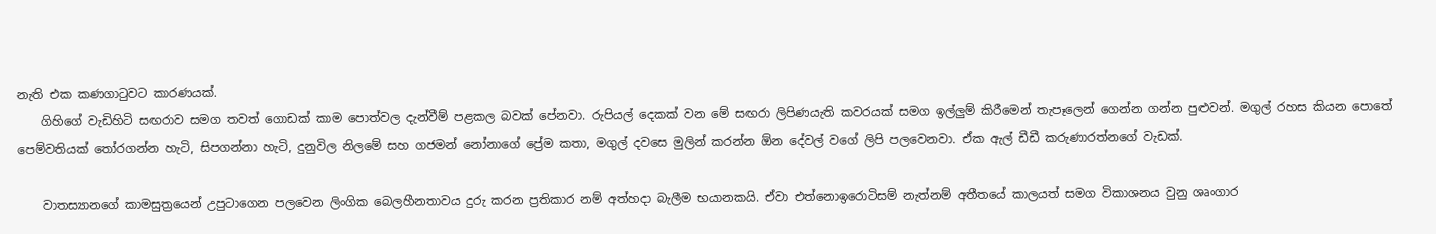නැති එක කණගාටුවට කාරණයක්.
    ගිහිගේ වැඩිහිටි සඟරාව සමග තවත් ගොඩක් කාම පොත්වල දැන්වීම් පළකල බවක් පේනවා. රුපියල් දෙකක් වන මේ සඟරා ලිපිණයැති කවරයක් සමග ඉල්ලුම් කිරීමෙන් තැපෑලෙන් ගෙන්න ගන්න පුළුවන්. මගුල් රහස කියන පොතේ පෙම්වතියක් තෝරගන්න හැටි, සිපගන්නා හැටි, දුනුවිල නිලමේ සහ ගජමන් නෝනාගේ ප්‍රේම කතා, මගුල් දවසෙ මුලින් කරන්න ඕන දේවල් වගේ ලිපි පලවෙනවා. ඒක ඇල් ඩීඩී කරුණාරත්නගේ වැඩක්.

    වාතස්‍යානගේ කාමසුත්‍රයෙන් උපුටාගෙන පලවෙන ලිංගික බෙලහීනතාවය දුරු කරන ප්‍රතිකාර නම් අත්හදා බැලීම භයානකයි. ඒවා එත්නොඉරොටිසම් නැත්නම් අතීතයේ කාලයත් සමග විකාශනය වුනු ශෘංගාර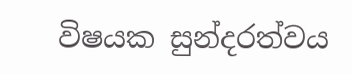විෂයක සුන්දරත්වය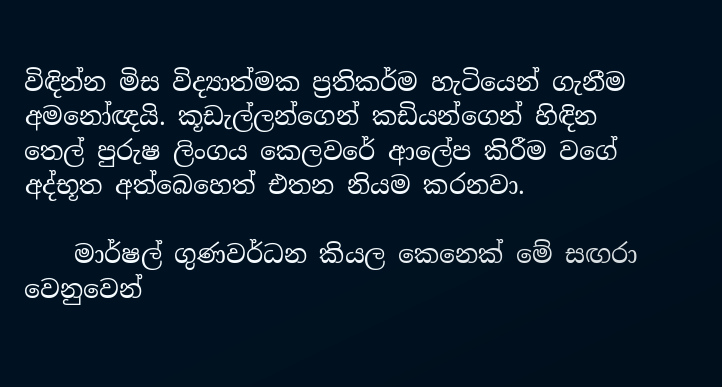විඳින්න මිස විද්‍යාත්මක ප්‍රතිකර්ම හැටියෙන් ගැනීම අමනෝඥයි. කූඩැල්ලන්ගෙන් කඩියන්ගෙන් හිඳින තෙල් පුරුෂ ලිංගය කෙලවරේ ආලේප කිරීම වගේ අද්භූත අත්බෙහෙත් එතන නියම කරනවා.

    මාර්ෂල් ගුණවර්ධන කියල කෙනෙක් මේ සඟරා වෙනුවෙන්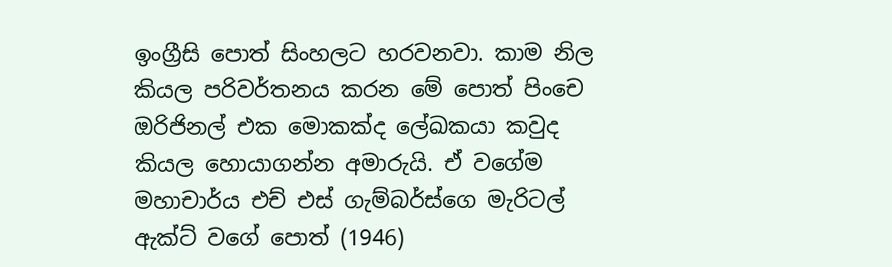ඉංග්‍රීසි පොත් සිංහලට හරවනවා. කාම නිල කියල පරිවර්තනය කරන මේ පොත් පිංචෙ ඔරිජිනල් එක මොකක්ද ලේඛකයා කවුද කියල හොයාගන්න අමාරුයි. ඒ වගේම මහාචාර්ය එච් එස් ගැම්බර්ස්ගෙ මැරිටල් ඇක්ට් වගේ පොත් (1946)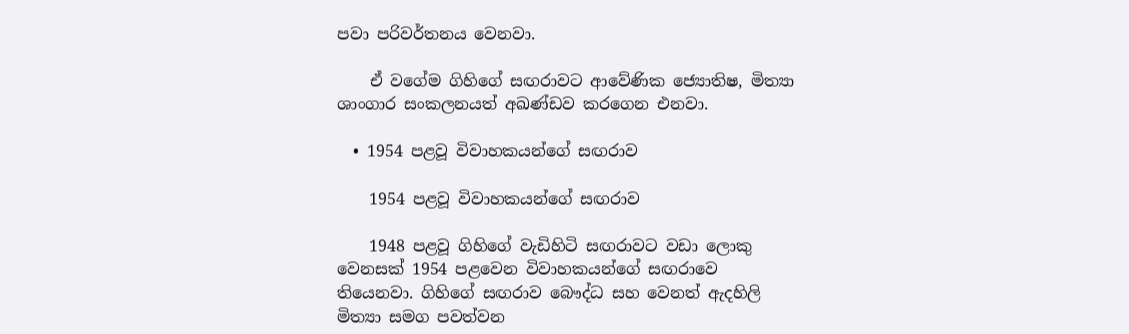පවා පරිවර්තනය වෙනවා.

    ඒ ‍වගේම ගිහිගේ සඟරාවට ආවේණික ජ්‍යොතිෂ, මිත්‍යා ශාංගාර සංකලනයත් අඛණ්ඩව කරගෙන එනවා.

  • 1954 පළවූ විවාහකයන්ගේ සඟරාව

    1954 පළවූ විවාහකයන්ගේ සඟරාව

    1948 පළවූ ගිහිගේ වැඩිහිටි සඟරාවට වඩා ලොකු වෙනසක් 1954 පළවෙන විවාහකයන්ගේ සඟරාවෙ තියෙනවා. ගිහිගේ සඟරාව බෞද්ධ සහ වෙනත් ඇදහිලි මිත්‍යා සමග පවත්වන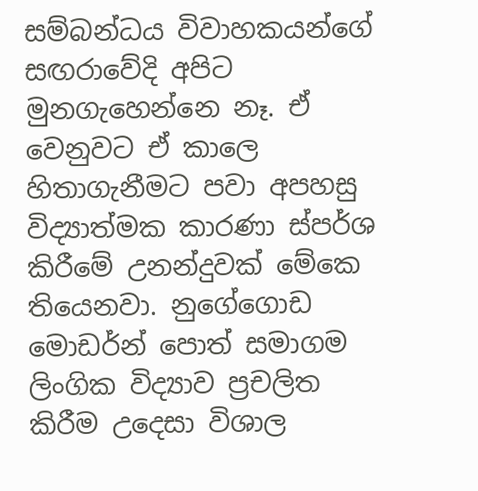සම්බන්ධය විවාහකයන්ගේ සඟරාවේදි අපිට මුනගැහෙන්නෙ නෑ. ඒ වෙනුවට ඒ කාලෙ හිතාගැනීමට පවා අපහසු විද්‍යාත්මක කාරණා ස්පර්ශ කිරීමේ උනන්දුවක් මේකෙ තියෙනවා. නුගේගොඩ මොඩර්න් පොත් සමාගම ලිංගික විද්‍යාව ප්‍රචලිත කිරීම උදෙසා විශාල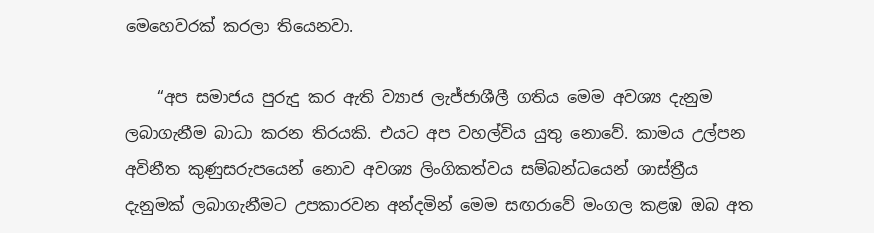මෙහෙවරක් කරලා තියෙනවා.

    “අප සමාජය පුරුදු කර ඇති ව්‍යාජ ලැජ්ජාශීලී ගතිය මෙම අවශ්‍ය දැනුම ලබාගැනීම බාධා කරන තිරයකි. එයට අප වහල්විය යුතු නොවේ. කාමය උල්පන අවිනීත කුණුසරුපයෙන් නොව අවශ්‍ය ලිංගිකත්වය සම්බන්ධයෙන් ශාස්ත්‍රීය දැනුමක් ලබාගැනීමට උපකාරවන අන්දමින් මෙම සඟරාවේ මංගල කළඹ ඔබ අත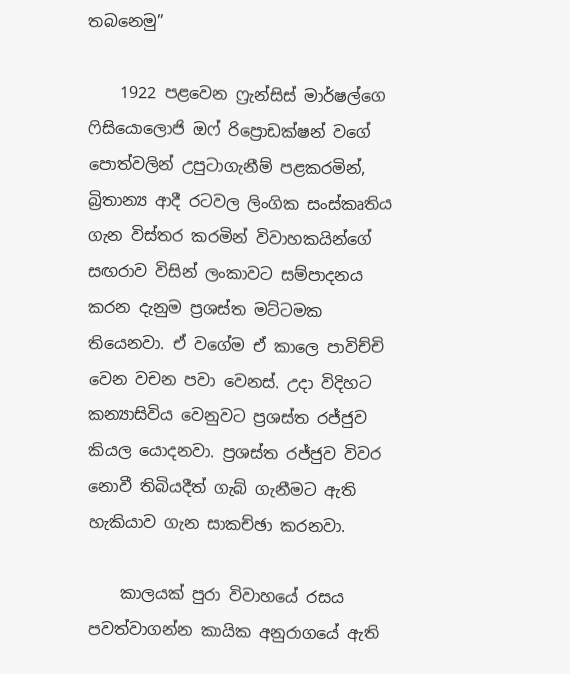තබනෙමු”

    1922 පළවෙන ෆ්‍රැන්සිස් මාර්ෂල්ගෙ ෆිසියොලොජි ඔෆ් රිප්‍රොඩක්ෂන් වගේ පොත්වලින් උපුටාගැනීම් පළකරමින්, බ්‍රිතාන්‍ය ආදී රටවල ලිංගික සංස්කෘතිය ගැන විස්තර කරමින් විවාහකයින්ගේ සඟරාව විසින් ලංකාවට සම්පාදනය කරන දැනුම ප්‍රශස්ත මට්ටමක තියෙනවා. ඒ වගේම ඒ කාලෙ පාවිච්චි වෙන වචන පවා වෙනස්. උදා විදිහට කන්‍යාසිවිය වෙනුවට ප්‍රශස්ත රජ්ජුව කියල යොදනවා. ප්‍රශස්ත රජ්ජුව විවර නොවී තිබියදීත් ගැබ් ගැනීමට ඇති හැකියාව ගැන සාකච්ඡා කරනවා.

    කාලයක් පුරා විවාහයේ ර‍සය පවත්වාගන්න කායික අනුරාගයේ ඇති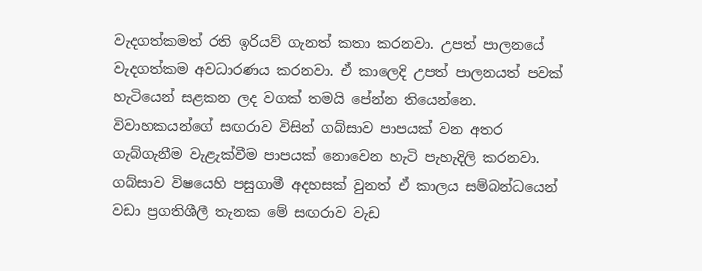වැදගත්කමත් රති ඉරියව් ගැනත් කතා කරනවා. උපත් පාලනයේ වැදගත්කම අවධාරණය කරනවා. ඒ කාලෙදි උපත් පාලනයත් පවක් හැටියෙන් සළකන ලද වගක් තමයි පේන්න තියෙන්නෙ. විවාහකයන්ගේ සඟරාව විසින් ගබ්සාව පාපයක් වන අතර ගැබ්ගැනීම වැළැක්වීම පාපයක් නොවෙන හැටි පැහැදිලි කරනවා. ගබ්සාව විෂයෙහි පසුගාමී අදහසක් වුනත් ඒ කාලය සම්බන්ධයෙන් වඩා ප්‍රගතිශීලී තැනක මේ සඟරාව වැඩ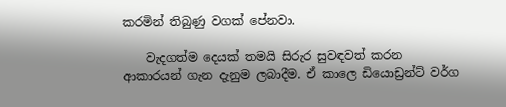කරමින් තිබුණු වගක් පේනවා.

    වැදගත්ම දෙයක් තමයි සිරුර සුවඳවත් කරන ආකාරයන් ගැන දැනුම ලබාදීම. ඒ කාලෙ ඩියොඩ්‍රන්ට් වර්ග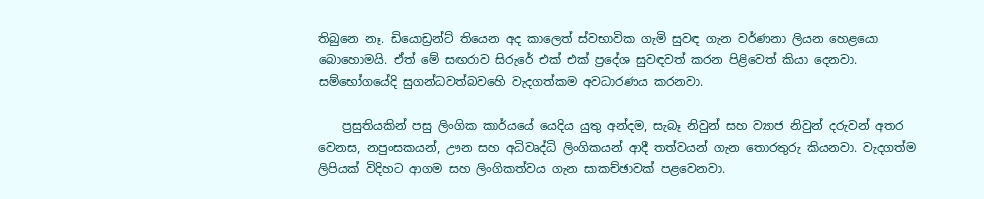තිබුනෙ නෑ. ඩියොඩ්‍රන්ට් තියෙන අද කාලෙත් ස්වභාවික ගැමි සුවඳ ගැන වර්ණනා ලියන හෙළයො බොහොමයි. ඒත් මේ සඟරාව සිරුරේ එක් එක් ප්‍රදේශ සුවඳවත් කරන පිළිවෙත් කියා දෙනවා. සම්භෝගයේදි සුගන්ධවත්බවහෙි වැදගත්කම අවධාරණය කරනවා.

    ප්‍රසුතියකින් පසු ලිංගික කාර්යයේ යෙදිය යුතු අන්දම, සැබෑ නිවුන් සහ ව්‍යාජ නිවුන් දරුවන් අතර වෙනස, නපුංසකයන්, ඌන සහ අධිවෘද්ධි ලිංගිකයන් ආදී තත්වයන් ගැන තොරතුරු කියනවා. වැදගත්ම ලිපියක් විදිහට ආගම සහ ලිංගිකත්වය ගැන සාකච්ඡාවක් පළවෙනවා.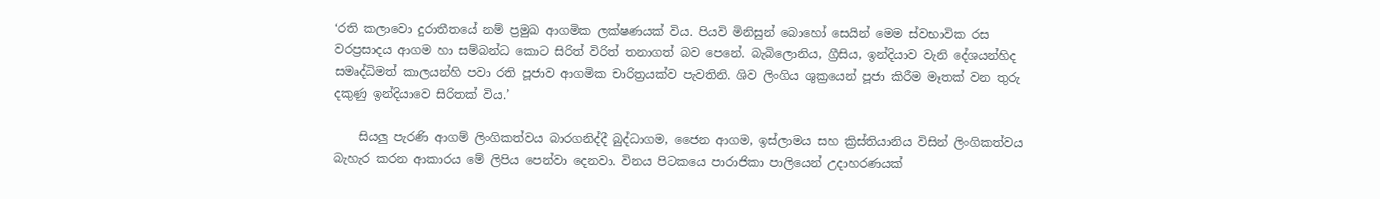‘රති කලාවො දුරාතීතයේ නම් ප්‍රමුඛ ආගමික ලක්ෂණයක් විය. පියවි මිනිසුන් බොහෝ සෙයින් මෙම ස්වභාවික රස වරප්‍රසාදය ආගම හා සම්බන්ධ කොට සිරිත් විරිත් තනාගත් බව පෙනේ. බැබිලොනිය, ග්‍රීසිය, ඉන්දියාව වැනි දේශයන්හිද සමෘද්ධිමත් කාලයන්හි පවා රති පූජාව ආගමික චාරිත්‍රයක්ව පැවතිනි. ශිව ලිංගිය ශුක්‍රයෙන් පූජා කිරීම මෑතක් වන තුරු දකුණු ඉන්දියාවෙ සිරිතක් විය.’

    සියලු පැරණි ආගම් ලිංගිකත්වය බාරගනිද්දී ‍බුද්ධාගම, ජෛන ආගම, ඉස්ලාමය සහ ක්‍රිස්තියානිය විසින් ලිංගිකත්වය බැහැර කරන ආකාරය මේ ලිපිය පෙන්වා දෙනවා. විනය පිටකයෙ පාරාජිකා පාලියෙන් උදාහරණයක්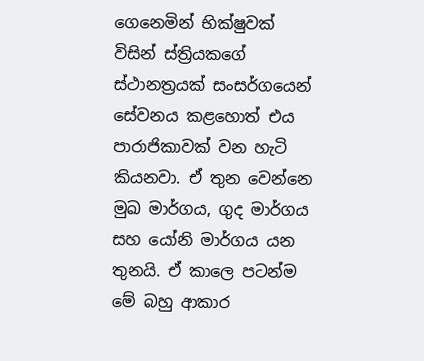ගෙනෙමින් භික්ෂුවක් විසින් ස්ත්‍රියකගේ ස්ථානත්‍රයක් සංසර්ගයෙන් සේවනය කළහොත් එය පාරාජිකාවක් වන හැටි කියනවා. ඒ තුන වෙන්නෙ මුඛ මාර්ගය, ගුද මාර්ගය සහ යෝනි මාර්ගය යන තුනයි. ඒ කාලෙ පටන්ම මේ බහු ආකාර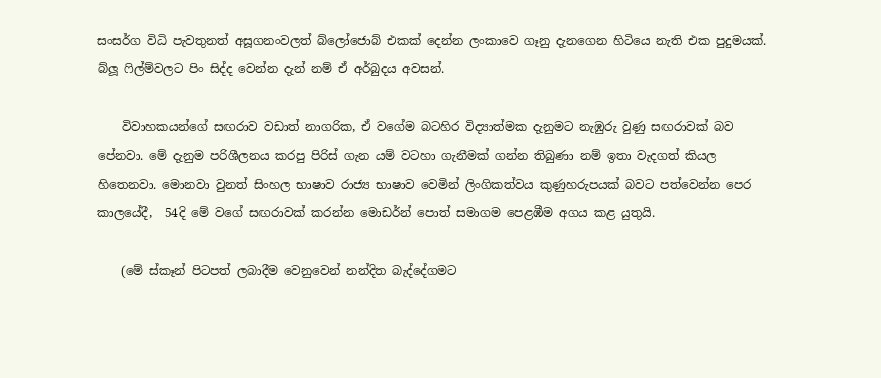සංසර්ග විධි පැවතුනත් අසූගනංවලත් බ්ලෝජොබ් එකක් දෙන්න ලංකාවෙ ගෑනු දැනගෙන හිටියෙ නැති එක පුදුමයක්. බ්ලූ ෆිල්ම්වලට පිං සිද්ද වෙන්න දැන් නම් ඒ අර්බුදය අවසන්.

    විවාහකයන්ගේ සඟරාව වඩාත් නාගරික, ඒ වගේම බටහිර විද්‍යාත්මක දැනුමට නැඹුරු වුණු සඟරාවක් බව පේනවා. මේ දැනුම පරිශීලනය කරපු පිරිස් ගැන යම් වටහා ගැනීමක් ගන්න තිබුණා නම් ඉතා වැදගත් කියල හිතෙනවා. මොනවා වුනත් සිංහල භාෂාව රාජ්‍ය භාෂාව වෙමින් ලිංගිකත්වය කුණුහරුපයක් බවට පත්වෙන්න පෙර කාල‍යේදී,  54දි මේ වගේ සඟරාවක් කරන්න මොඩර්න් පොත් සමාගම පෙළඹීම අගය කළ යුතුයි.

    (මේ ස්කෑන් පිටපත් ලබාදීම වෙනුවෙන් නන්දිත බැද්දේගමට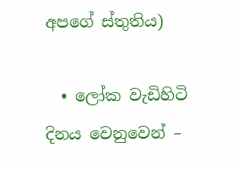අපගේ ස්තුතිය)

  • ලෝක වැඩිහිටි දිනය වෙනුවෙන් –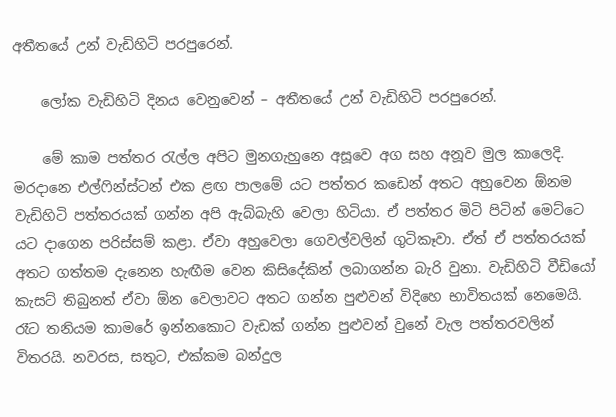අතීතයේ උන් වැඩිහිටි පරපුරෙන්.

    ලෝක වැඩිහිටි දිනය වෙනුවෙන් – අතීතයේ උන් වැඩිහිටි පරපුරෙන්.

    මේ කාම පත්තර රැල්ල අපිට මුනගැහුනෙ අසූවෙ අග සහ අනූව මුල කාලෙදි. මරදානෙ එල්ෆින්ස්ටන් එක ළඟ පාලමේ යට පත්තර කඩෙන් අතට අහුවෙන ඕනම වැඩිහිටි පත්තරයක් ගන්න අපි ඇබ්බැහි වෙලා හිටියා. ඒ පත්තර මිටි පිටින් මෙට්ටෙ යට දාගෙන පරිස්සම් කළා. ඒවා අහුවෙලා ගෙවල්වලින් ගුටිකෑවා. ඒත් ඒ පත්තරයක් අතට ගත්තම දැනෙන හැඟීම වෙන කිසිදේකින් ලබාගන්න බැරි වුනා. වැඩිහිටි වීඩියෝ කැසට් තිබුනත් ඒවා ඕන වෙලාවට අතට ගන්න පුළුවන් විදිහෙ භාවිතයක් නෙමෙයි. රෑට තනියම කාමරේ ඉන්නකොට වැඩක් ගන්න පුළුවන් වුනේ වැල පත්තරවලින් විතරයි. නවරස, සතුට, එක්කම බන්දුල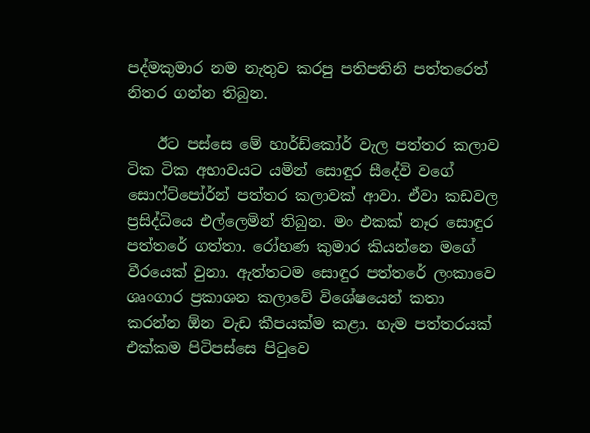පද්මකුමාර නම නැතුව කරපු පතිපතිනි පත්තරෙත් නිතර ගන්න තිබුන.

    ඊට පස්සෙ මේ හාර්ඩ්කෝර් වැල පත්තර කලාව ටික ටික අභාවයට යමින් සොඳුර සීදේවි වගේ සොෆ්ට්පෝර්න් පත්තර කලාවක් ආවා. ඒවා කඩවල ප්‍රසිද්ධියෙ එල්ලෙමින් තිබුන. මං එකක් නෑර සොඳුර පත්තරේ ගත්තා. රෝහණ කුමාර කියන්නෙ මගේ වීරයෙක් වුනා. ඇත්තටම සොඳුර පත්තරේ ලංකාවෙ ශෘංගාර ප්‍රකාශන කලාවේ විශේෂයෙන් කතා කරන්න ඕන වැඩ කීපයක්ම කළා. හැම පත්තරයක් එක්කම පිටිපස්සෙ පිටුවෙ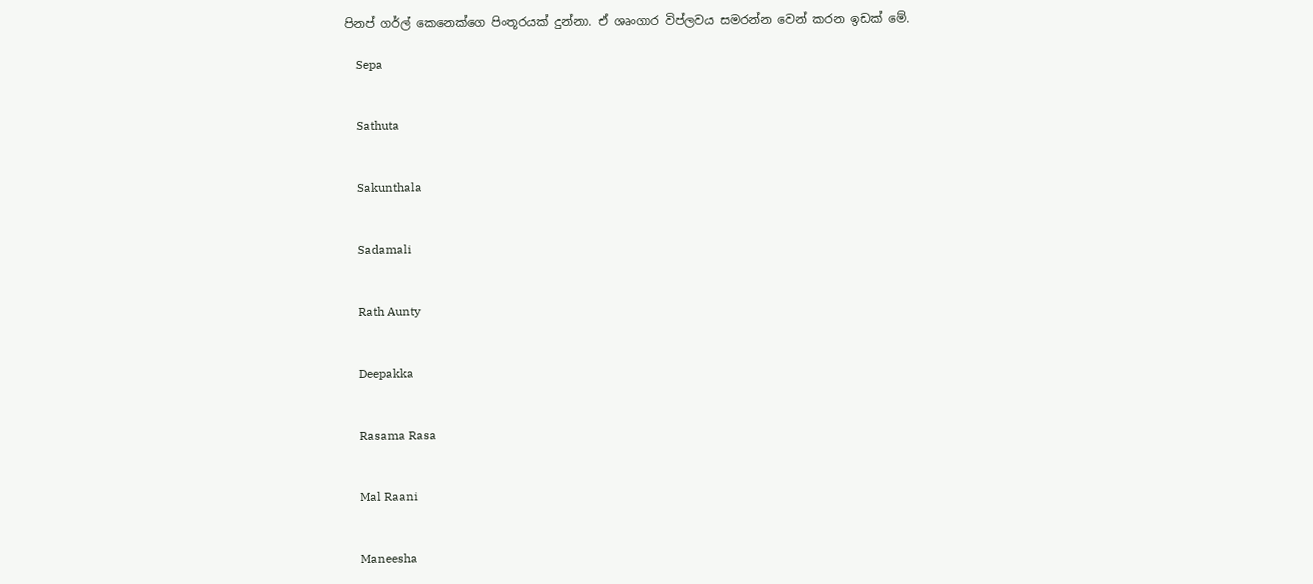පිනප් ගර්ල් කෙනෙක්ගෙ පිංතූරයක් දුන්නා. ඒ ශෘංගාර විප්ලවය සමරන්න වෙන් කරන ඉඩක් මේ.

    Sepa


    Sathuta


    Sakunthala


    Sadamali


    Rath Aunty


    Deepakka


    Rasama Rasa


    Mal Raani


    Maneesha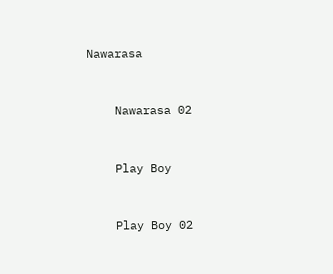Nawarasa


    Nawarasa 02


    Play Boy


    Play Boy 02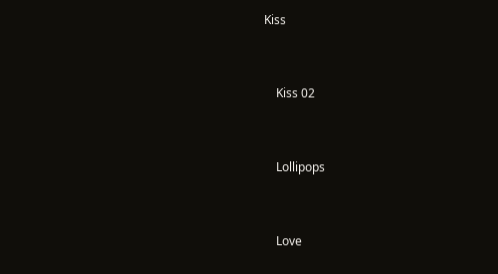Kiss


    Kiss 02


    Lollipops


    Love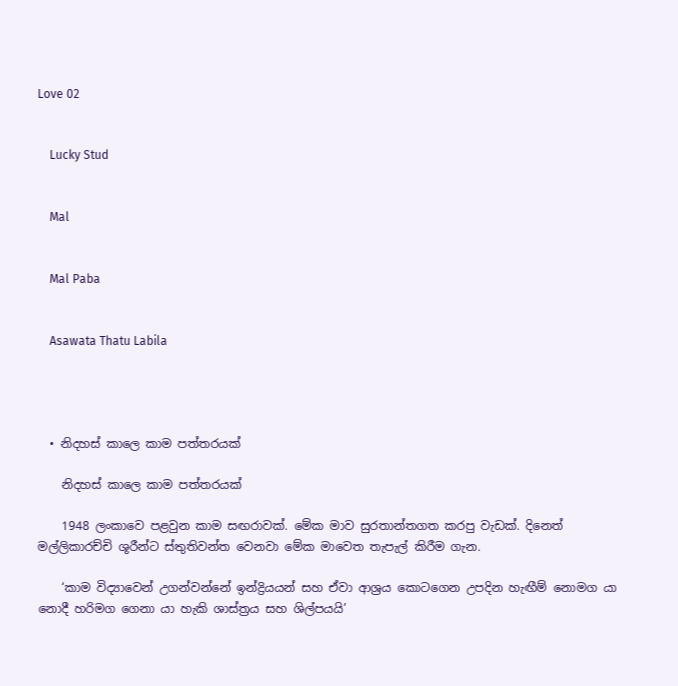Love 02


    Lucky Stud


    Mal


    Mal Paba


    Asawata Thatu Labila




  • නිදහස් කාලෙ කාම පත්ත‍රයක්

    නිදහස් කාලෙ කාම පත්ත‍රයක්

    1948 ලංකාවෙ පළවුන කාම සඟරාවක්. මේක මාව සුරතාන්තගත කරපු වැඩක්. දිනෙත් මල්ලිකාරච්චි ශූරීන්ට ස්තුතිවන්ත වෙනවා මේක මාවෙත තැපැල් කිරීම ගැන.

    ‘කාම විද්‍යාවෙන් උගන්වන්නේ ඉන්ද්‍රියයන් සහ ඒවා ආශ්‍රය කොටගෙන උපදින හැඟීම් නොමග යා නොදී හරිමග ගෙනා යා හැකි ශාස්ත්‍රය සහ ශිල්පයයි’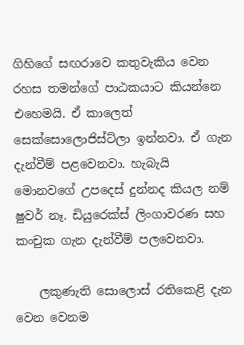ගිහිගේ සඟරාවෙ කතුවැකිය වෙන රහස තමන්ගේ පාඨකයාට කියන්නෙ එහෙමයි. ඒ කාලෙත් සෙක්සොලොජිස්ට්ලා ඉන්නවා. ඒ ගැන දැන්වීම් පළවෙනවා. හැබැයි මොනවගේ උපදෙස් දුන්නද කියල නම් ෂුවර් නෑ. ඩියුරෙක්ස් ලිංගාවරණ සහ කංචුක ගැන දැන්වීම් පලවෙනවා.

    ලකුණැති සොලොස් රතිකෙළි දැන වෙන වෙනම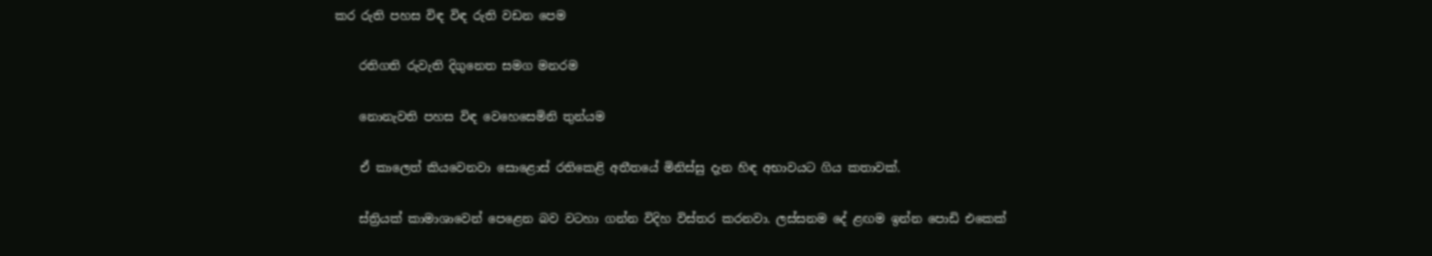කර රුති පහස විඳ විඳ රුති වඩන පෙම

    රතිගති රුවැති දිගුනෙත සමග මනරම

    නොනැවති පහස විඳ වෙහෙසෙමිනි තුන්යම

    ඒ කාලෙත් කියවෙනවා සො‍ළොස් රතිකෙළි අතීතයේ මිනිස්සු දැන හිඳ අභාවයට ගිය කතාවක්.

    ස්ත්‍රියක් කාමාශාවෙන් පෙළෙන බව වටහා ගන්න විදිහ විස්තර කරනවා. ලස්සනම දේ ළඟම ඉන්න පොඩි එකෙක්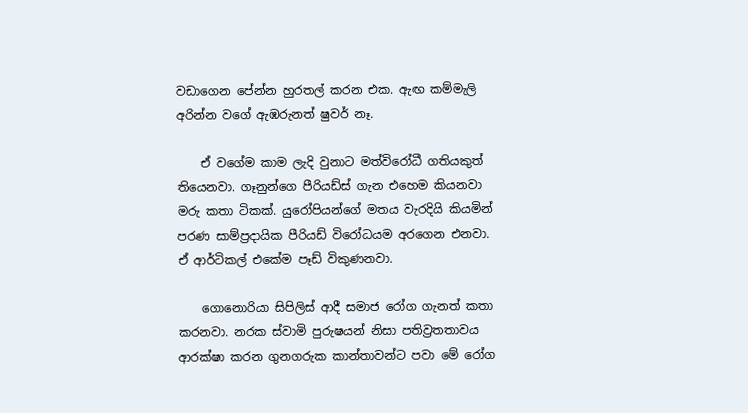වඩාගෙන පේන්න හුරතල් කරන එක. ඇඟ කම්මැලි අරින්න වගේ ඇඹරුනත් ෂුවර් නෑ.

    ඒ වගේම කාම ලැදි වුනාට මත්විරෝධී ගතියකුත් තියෙනවා. ගෑනුන්ගෙ පීරියඩ්ස් ගැන එහෙම කියනවා මරු කතා ටිකක්. යුරෝපියන්ගේ මතය වැරදියි කියමින් පරණ සාම්ප්‍රදායික පීරියඩ් විරෝධයම අරගෙන එනවා. ඒ ආර්ටිකල් එකේම පෑඩ් විකුණනවා.

    ගොනොරියා සිපිලිස් ආදී සමාජ රෝග ගැනත් කතා කරනවා. නරක ස්වාමි පුරුෂයන් නිසා පතිව්‍රතතාවය ආරක්ෂා කරන ගුනගරුක කාන්තාවන්ට පවා මේ රෝග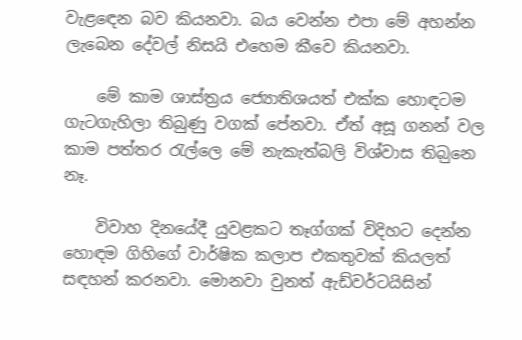වැළ‍ඳ‍ෙන බව කියනවා. බය වෙන්න එපා මේ අහන්න ලැබෙන දේවල් නිසයි එහෙම කීවෙ කියනවා.

    මේ කාම ශාස්ත්‍රය ජ්‍යොතිශයත් එක්ක හොඳටම ගැටගැහිලා තිබුණු වගක් පේනවා. ඒත් අසූ ගනන් වල කාම පත්තර රැල්ලෙ මේ නැකැත්බලි විශ්වාස තිබ‍ුනෙ නෑ.

    විවාහ දිනයේදී යුවළකට තෑග්ගක් විදිහට දෙන්න හොඳම ගිහිගේ වාර්ෂික කලාප එකතුවක් කියලත් සඳහන් කරනවා. මොනවා වුනත් ඇඩ්වර්ටයිසින්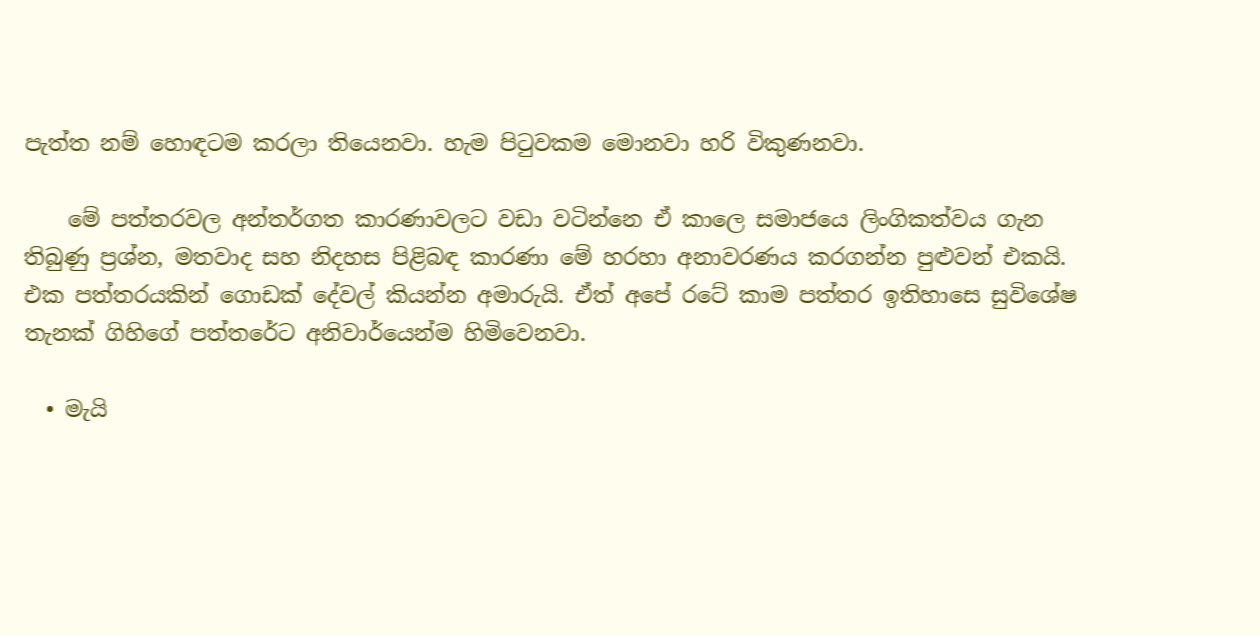පැත්ත නම් හොඳටම කරලා තියෙනවා. හැම පිටුවකම මොනවා හරි විකුණනවා.

    මේ පත්තරවල අන්තර්ගත කාරණාවලට වඩා වටින්නෙ ඒ කාලෙ සමාජයෙ ලිංගිකත්වය ගැන තිබුණු ප්‍රශ්න, මතවාද සහ නිදහස පිළිබඳ කාරණා මේ හරහා අනාවරණය කරගන්න පුළුවන් එකයි. එක පත්තරයකින් ගොඩක් දේවල් කියන්න අමාරුයි. ඒත් අපේ රටේ කාම පත්තර ඉතිහාසෙ සුවිශේෂ තැනක් ගිහිගේ පත්තරේට අනිවාර්යෙන්ම හිමිවෙනවා.

  • මැයි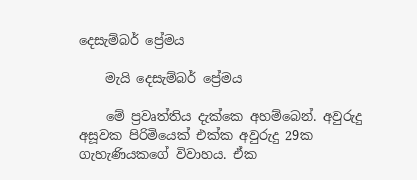දෙසැම්බර් ප්‍රේමය

    මැයි දෙසැම්බර් ප්‍රේමය

    මේ ප්‍රවෘත්තිය දැක්කෙ අහම්බෙන්. අවුරුදු අසූවක පිරිමියෙක් එක්ක අවුරුදු 29ක ගැහැණියකගේ විවාහය. ඒක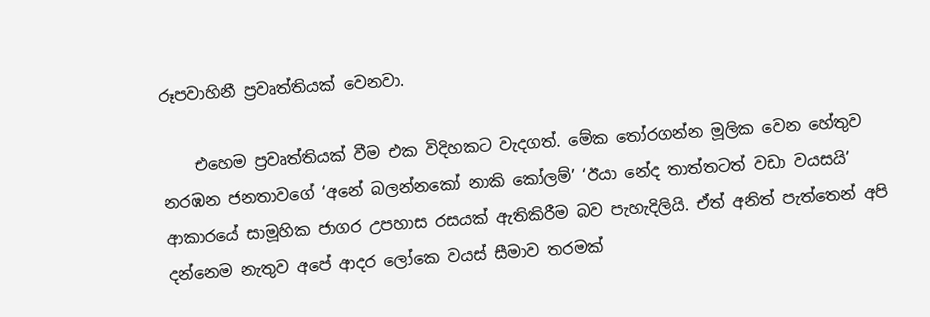රූපවාහිනී ප්‍රවෘත්තියක් වෙනවා.

    එහෙම ප්‍රවෘත්තියක් වීම එක විදිහකට වැදගත්. මේක තෝරගන්න මූලික වෙන හේතුව නරඹන ජනතාවගේ ‘අනේ බලන්නකෝ නාකි කෝලම්’ ‘ඊයා නේද තාත්තටත් වඩා වයසයි’ ආකාරයේ සාමූහික ජාගර උපහාස රසයක් ඇතිකිරීම බව පැහැදිලියි. ඒත් අනිත් පැත්තෙන් අපි දන්නෙම නැතුව අපේ ආදර ලෝකෙ වයස් සීමාව තරමක්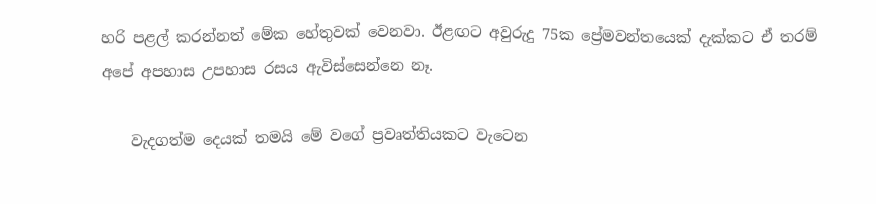හරි පළල් කරන්නත් මේක හේතුවක් වෙනවා. ඊළඟට අවුරුදු 75ක ප්‍රේමවන්තයෙක් දැක්කට ඒ තරම් අපේ අපහාස උපහාස රසය ඇවිස්සෙන්නෙ නෑ.

    වැදගත්ම දෙයක් තමයි මේ වගේ ප්‍රවෘත්තියකට වැටෙන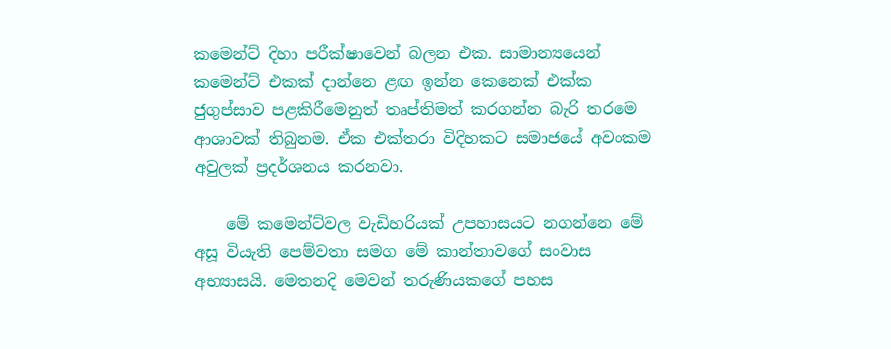කමෙන්ට් දිහා පරීක්ෂාවෙන් බලන එක. සාමාන්‍යයෙන් කමෙන්ට් එකක් දාන්නෙ ළඟ ඉන්න කෙනෙක් එක්ක ජුගුප්සාව පළකිරීමෙනුත් තෘප්තිමත් කරගන්න බැරි තරමෙ ආශාවක් තිබුනම. ඒක එක්තරා විදිහකට සමාජයේ අවංකම අවුලක් ප්‍රදර්ශනය කරනවා.

    මේ කමෙන්ට්වල වැඩිහරියක් උපහාසයට නගන්නෙ මේ අසූ වියැති පෙම්වතා සමග මේ කාන්තාවගේ සංවාස අභ්‍යාසයි. මෙතනදි මෙවන් තරුණියකගේ පහස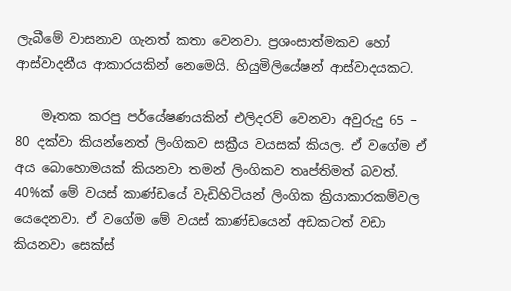ලැබීමේ වාසනාව ගැනත් කතා වෙනවා. ප්‍රශංසාත්මකව හෝ ආස්වාදනීය ආකාරයකින් නෙමෙයි. හියුමිලියේෂන් ආස්වාදයකට.

    මෑතක කරපු පර්යේෂණයකින් එලිදරව් වෙනවා අවුරුදු 65 – 80 දක්වා කියන්නෙත් ලිංගිකව සක්‍රීය වයසක් කියල. ඒ වගේම ඒ අය බොහොමයක් කියනවා තමන් ලිංගිකව තෘප්තිමත් බවත්. 40%ක් මේ වයස් කාණ්ඩයේ වැඩිහිටියන් ලිංගික ක්‍රියාකාරකම්වල යෙදෙනවා. ඒ වගේම මේ වයස් කාණ්ඩයෙන් අඩකටත් වඩා කියනවා සෙක්ස්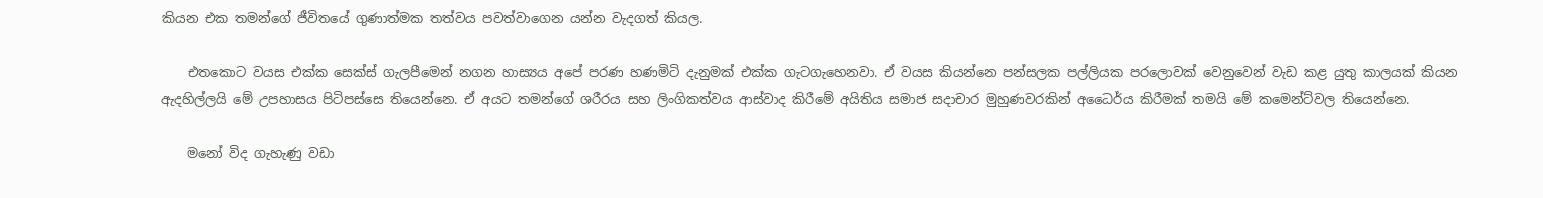කියන එක තමන්ගේ ජීවිතයේ ගුණාත්මක තත්වය පවත්වාගෙන යන්න වැදගත් කියල.

    එතකොට වයස එක්ක සෙක්ස් ගැලපීමෙන් නගන හාස්‍යය අපේ පරණ හණමිටි දැනුමක් එක්ක ගැටගැහෙනවා. ඒ වයස කියන්නෙ පන්සලක පල්ලියක පරලොවක් වෙනුවෙන් වැඩ කළ යුතු කාලයක් කියන ඇදහිල්ලයි මේ උපහාසය පිටිපස්සෙ තියෙන්නෙ. ඒ අයට තමන්ගේ ශරීරය සහ ලිංගිකත්වය ආස්වාද කිරීමේ අයිතිය සමාජ සදාචාර මුහුණවරකින් අධෛර්ය කිරීමක් තමයි මේ කමෙන්ට්වල තියෙන්නෙ.

    මනෝ විද ගැහැණු වඩා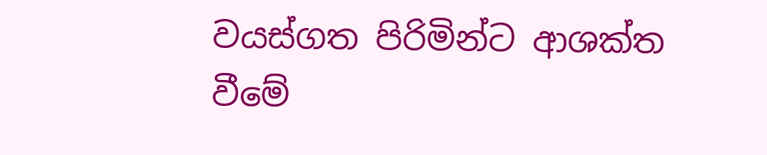වයස්ගත පිරිමින්ට ආශක්ත වීමේ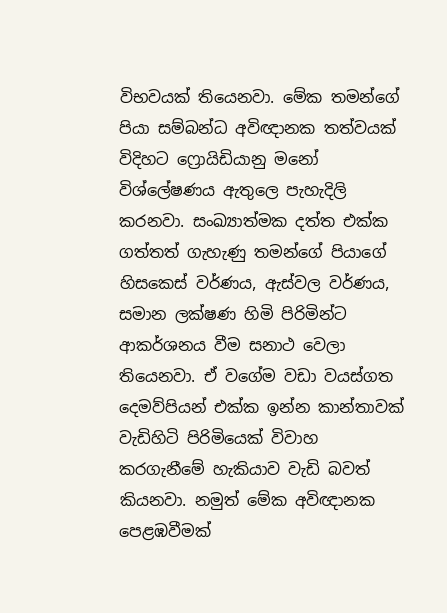විභවයක් තියෙනවා. මේක තමන්ගේ පියා සම්බන්ධ අවිඥානක තත්වයක් විදිහට ෆ්‍රොයිඩියානු මනෝ විශ්ලේෂණය ඇතුලෙ පැහැදිලි කරනවා. සංඛ්‍යාත්මක දත්ත එක්ක ගත්තත් ගැහැණු තමන්ගේ පියාගේ හිසකෙස් වර්ණය, ඇස්වල වර්ණය, සමාන ලක්ෂණ හිමි පිරිමින්ට ආකර්ශනය වීම සනාථ වෙලා තියෙනවා. ඒ වගේම වඩා වයස්ගත දෙමව්පියන් එක්ක ඉන්න කාන්තාවක් වැඩිහිටි පිරිමියෙක් විවාහ කරගැනීමේ හැකියාව වැඩි බවත් කියනවා. නමුත් මේක අවිඥානක පෙළඹවීමක්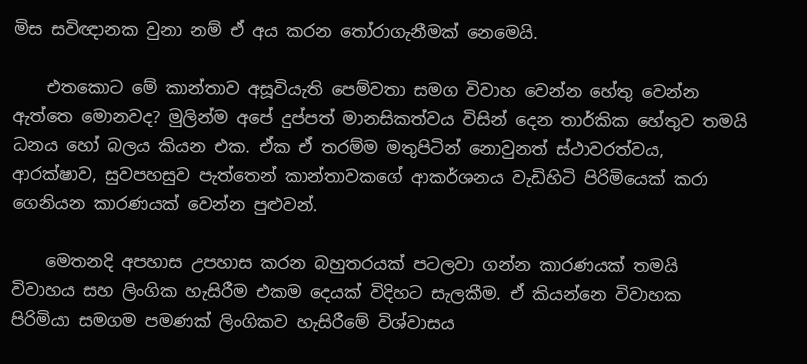මිස සවිඥානක වුනා නම් ඒ අය කරන තෝරාගැනීමක් නෙමෙයි.

    එතකොට මේ කාන්තාව අසූවියැති පෙම්වතා සමග විවාහ වෙන්න හේතු වෙන්න ඇත්තෙ මොනවද? මුලින්ම අපේ දුප්පත් මානසිකත්වය විසින් දෙන තාර්කික හේතුව තමයි ධනය හෝ බලය කියන එක. ඒක ඒ තරම්ම මතුපිටින් නොවුනත් ස්ථාවරත්වය, ආරක්ෂාව, සුවපහසුව පැත්තෙන් කාන්තාවකගේ ආකර්ශනය වැඩිහිටි පිරිමියෙක් කරා ගෙනියන කාරණයක් වෙන්න පුළුවන්.

    මෙතනදි අපහාස උපහාස කරන බහුතරයක් පටලවා ගන්න කාරණයක් තමයි විවාහය සහ ලිංගික හැසිරීම එකම දෙයක් විදිහට සැලකීම. ඒ කියන්නෙ විවාහක පිරිමියා සමගම පමණක් ලිංගිකව හැසිරීමේ විශ්වාසය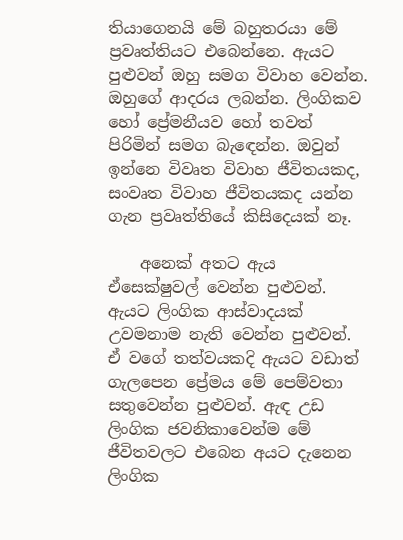තියාගෙනයි මේ බහුතරයා මේ ප්‍රවෘත්තියට එබෙන්නෙ. ඇයට පුළුවන් ඔහු සමග විවාහ වෙන්න. ඔහුගේ ආදරය ලබන්න. ලිංගිකව හෝ ප්‍රේමනීයව හෝ තවත් පිරිමින් සමග බැඳෙන්න. ඔවුන් ඉන්නෙ විවෘත විවාහ ජීවිතයකද, සංවෘත විවාහ ජීවිතයකද යන්න ගැන ප්‍රවෘත්තියේ කිසිදෙයක් නෑ.

    අනෙක් අතට ඇය ඒසෙක්ෂුවල් වෙන්න පුළුවන්. ඇයට ලිංගික ආස්වාදයක් උවමනාම නැති වෙන්න පුළුවන්. ඒ වගේ තත්වයකදි ඇයට වඩාත් ගැලපෙන ප්‍රේමය මේ පෙම්වතා සතුවෙන්න පුළුවන්. ඇඳ උඩ ලිංගික ජවනිකාවෙන්ම මේ ජීවිතවලට එබෙන අයට දැනෙන ලිංගික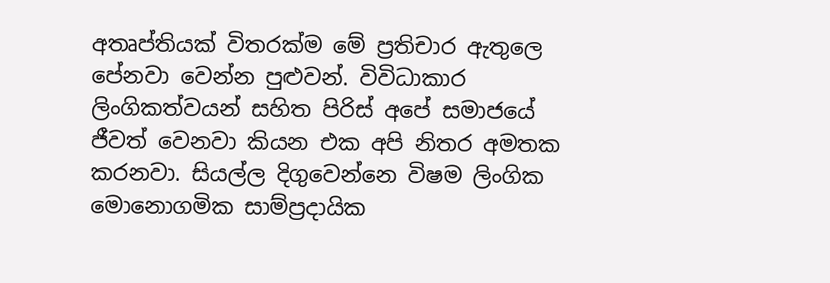අතෘප්තියක් විතරක්ම මේ ප්‍රතිචාර ඇතුලෙ පේනවා වෙන්න පුළුවන්. විවිධාකාර ලිංගිකත්වයන් සහිත පිරිස් අපේ සමාජයේ ජීවත් වෙනවා කියන එක අපි නිතර අමතක කරනවා. සියල්ල දිගුවෙන්නෙ විෂම ලිංගික මොනොගමික සාම්ප්‍රදායික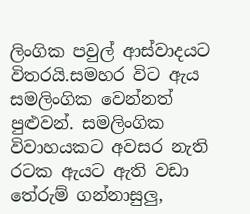ලිංගික පවුල් ආස්වාදයට විතරයි.සමහර විට ඇය සමලිංගික වෙන්නත් පුළුවන්. සමලිංගික විවාහයකට අවසර නැති රටක ඇයට ඇති වඩා තේරුම් ගන්නාසුලු,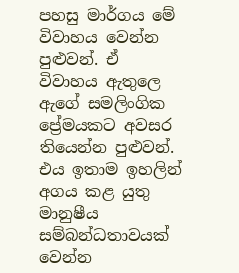පහසු මාර්ගය මේ විවාහය වෙන්න පුළුවන්. ඒ විවාහය ඇතුලෙ ඇගේ සමලිංගික ප්‍රේමයකට අවසර තියෙන්න පුළුවන්. එය ඉතාම ඉහලින් අගය කළ යුතු මානුෂීය සම්බන්ධතාවයක් වෙන්න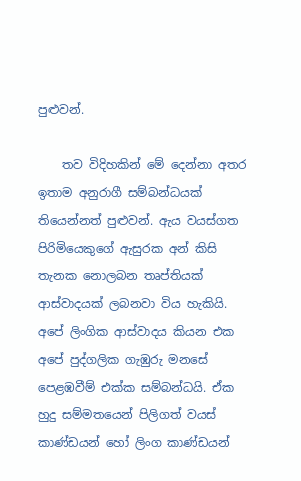පුළුවන්.

    තව විදිහකින් මේ දෙන්නා අතර ඉතාම අනුරාගී සම්බන්ධයක් තියෙන්නත් පුළුවන්. ඇය වයස්ගත පිරිමියෙකුගේ ඇසුරක අන් කිසි තැනක නොලබන තෘප්තියක් ආස්වාදයක් ලබනවා විය හැකියි. අපේ ලිංගික ආස්වාදය කියන එක අපේ පුද්ගලික ගැඹුරු මනසේ පෙළඹවීම් එක්ක සම්බන්ධයි. ඒක හුදු සම්මතයෙන් පිලිගත් වයස් කාණ්ඩයන් හෝ ලිංග කාණ්ඩයන්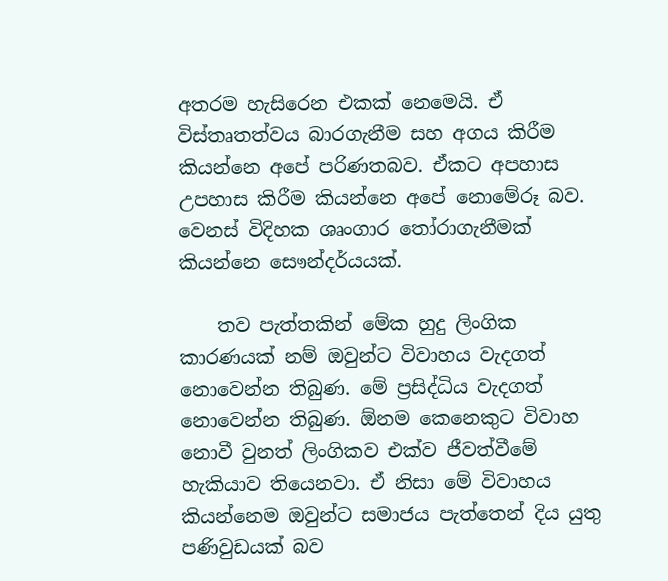අතරම හැසිරෙන එකක් නෙමෙයි. ඒ විස්තෘතත්වය බාරගැනීම සහ අගය කිරීම කියන්නෙ අපේ පරිණතබව. ඒකට අපහාස උපහාස කිරීම කියන්නෙ අපේ නොමේරූ බව. වෙනස් විදිහක ශෘංගාර තෝරාගැනීමක් කියන්නෙ සෞන්දර්යයක්.

    තව පැත්තකින් මේක හුදු ලිංගික කාරණයක් නම් ඔවුන්ට විවාහය වැදගත් නොවෙන්න තිබුණ. මේ ප්‍රසිද්ධිය වැදගත් නොවෙන්න තිබුණ. ඕනම කෙනෙකුට විවාහ නොවී වුනත් ලිංගිකව එක්ව ජීවත්වීමේ හැකියාව තියෙනවා. ඒ නිසා මේ විවාහය කියන්නෙම ඔවුන්ට සමාජය පැත්තෙන් දිය යුතු පණිවුඩයක් බව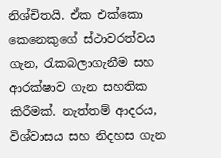නිශ්චිතයි. ඒක එක්කො කෙනෙකුගේ ස්ථාවරත්වය ගැන, රැකබලාගැනීම සහ ආරක්ෂාව ගැන සහතික කිරීමක්. නැත්තම් ආදරය, විශ්වාසය සහ නිදහස ගැන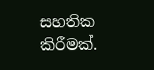සහතික කිරීමක්.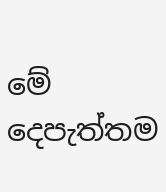මේ දෙපැත්තම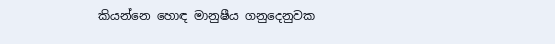කියන්නෙ හොඳ මානුෂීය ගනුදෙනුවක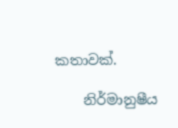කතාවක්.

    නිර්මානුෂීය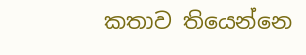කතාව තියෙන්නෙ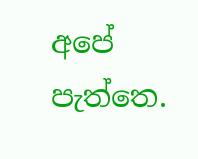අපේ පැත්තෙ.